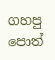ගහපු පොත්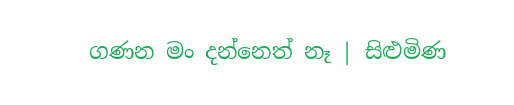ගණන මං දන්නෙත් නෑ | සිළුමිණ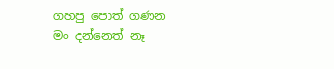ගහපු පොත් ගණන මං දන්නෙත් නෑ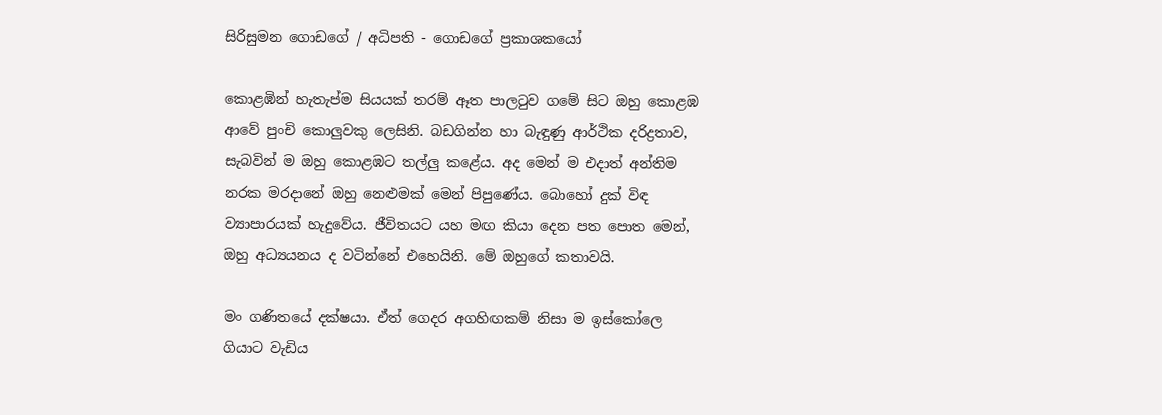සිරිසුමන ගොඩගේ / අධිපති - ගොඩගේ ප්‍රකාශකයෝ

කොළඹින් හැතැප්ම සියයක් තරම් ඈත පාලටුව ගමේ සිට ඔහු කොළඹ ආවේ පුංචි කොලුවකු ලෙසිනි. බඩගින්න හා බැඳුණු ආර්ථික දරිද්‍රතාව, සැබවින් ම ඔහු කොළඹට තල්ලු කළේය. අද මෙන් ම එදාත් අන්තිම නරක මරදානේ ඔහු නෙළුමක් මෙන් පිපුණේය. බොහෝ දුක් විඳ ව්‍යාපාරයක් හැදුවේය. ජීවිතයට යහ මඟ කියා දෙන පත පොත මෙන්, ඔහු අධ්‍යයනය ද වටින්නේ එහෙයිනි. මේ ඔහුගේ කතාවයි.

මං ගණිතයේ දක්ෂයා. ඒත් ගෙදර අගහිඟකම් නිසා ම ඉස්කෝලෙ ගියාට වැඩිය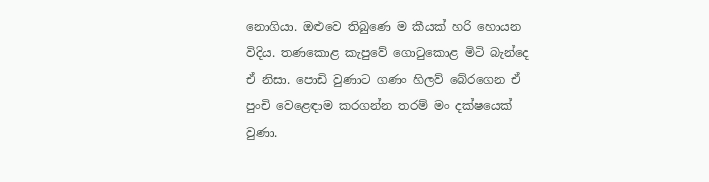නොගියා. ඔළුවෙ තිබුණෙ ම කීයක් හරි හොයන විදිය. තණකොළ කැපුවේ ගොටුකොළ මිටි බැන්දෙ ඒ නිසා. පොඩි වුණාට ගණං හිලව් බේරගෙන ඒ පුංචි වෙළෙඳාම කරගන්න තරම් මං දක්ෂයෙක් වුණා.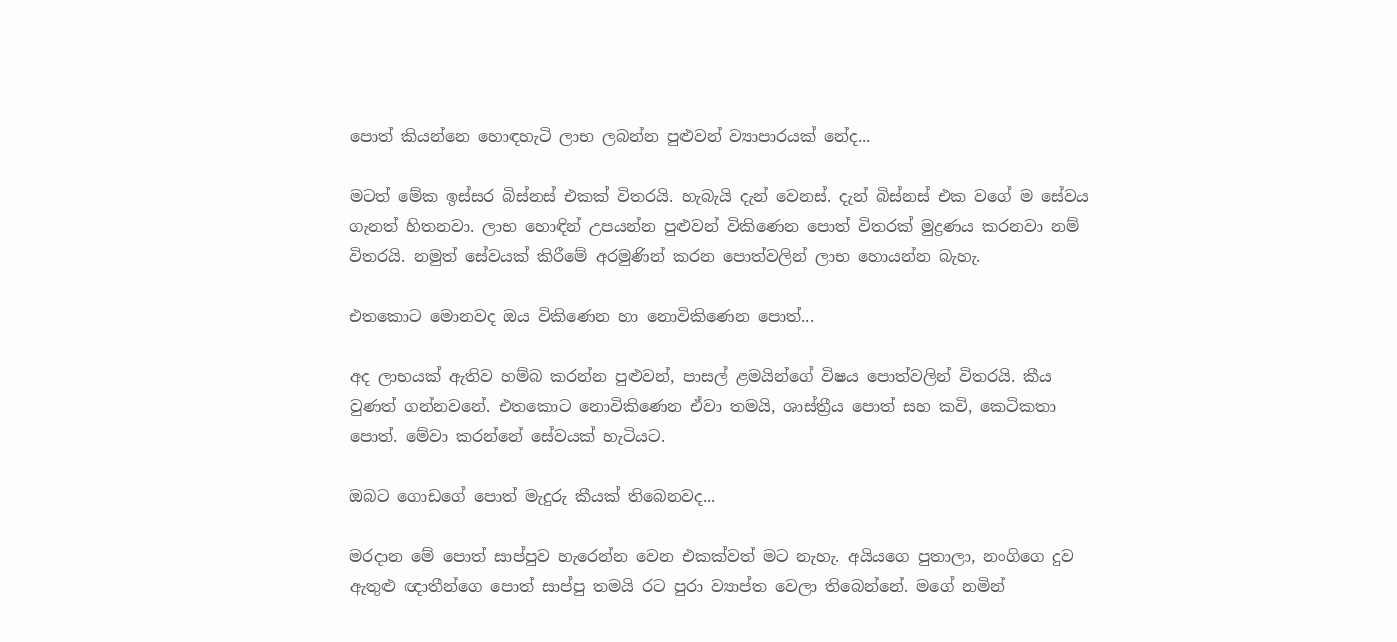පොත් කියන්නෙ හොඳහැටි ලාභ ලබන්න පුළුවන් ව්‍යාපාරයක් නේද...

මටත් මේක ඉස්සර බිස්නස් එකක් විතරයි. හැබැයි දැන් වෙනස්. දැන් බිස්නස් එක වගේ ම සේවය ගැනත් හිතනවා. ලාභ හොඳින් උපයන්න පුළුවන් විකිණෙන පොත් විතරක් මුද්‍රණය කරනවා නම් විතරයි. නමුත් සේවයක් කිරීමේ අරමුණින් කරන පොත්වලින් ලාභ හොයන්න බැහැ.

එතකොට මොනවද ඔය විකිණෙන හා නොවිකිණෙන පොත්...

අද ලාභයක් ඇතිව හම්බ කරන්න පුළුවන්, පාසල් ළමයින්ගේ විෂය පොත්වලින් විතරයි. කීය වුණත් ගන්නවනේ. එතකොට නොවිකිණෙන ඒවා තමයි, ශාස්ත්‍රීය පොත් සහ කවි, කෙටිකතා පොත්. මේවා කරන්නේ සේවයක් හැටියට.

ඔබට ගොඩගේ පොත් මැදුරු කීයක් තිබෙනවද...

මරදාන මේ පොත් සාප්පුව හැරෙන්න වෙන එකක්වත් මට නැහැ. අයියගෙ පුතාලා, නංගිගෙ දුව ඇතුළු ඥාතීන්ගෙ පොත් සාප්පු තමයි රට පුරා ව්‍යාප්ත වෙලා තිබෙන්නේ. මගේ නමින්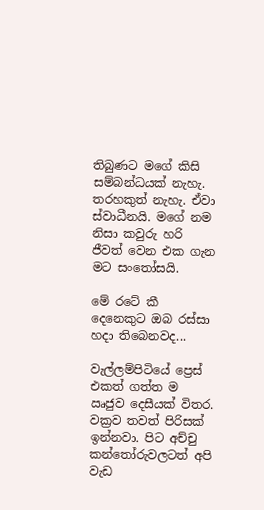තිබුණට මගේ කිසි සම්බන්ධයක් නැහැ. තරහකුත් නැහැ. ඒවා ස්වාධීනයි. මගේ නම නිසා කවුරු හරි ජීවත් වෙන එක ගැන මට සංතෝසයි.

මේ රටේ කී දෙනෙකුට ඔබ රස්සා හදා තිබෙනවද...

වැල්ලම්පිටියේ ප්‍රෙස් එකත් ගත්ත ම ඍජුව දෙසීයක් විතර. වක්‍රව තවත් පිරිසක් ඉන්නවා. පිට අච්චු කන්තෝරුවලටත් අපි වැඩ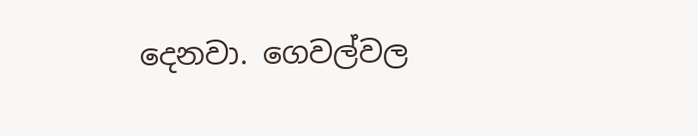දෙනවා. ගෙවල්වල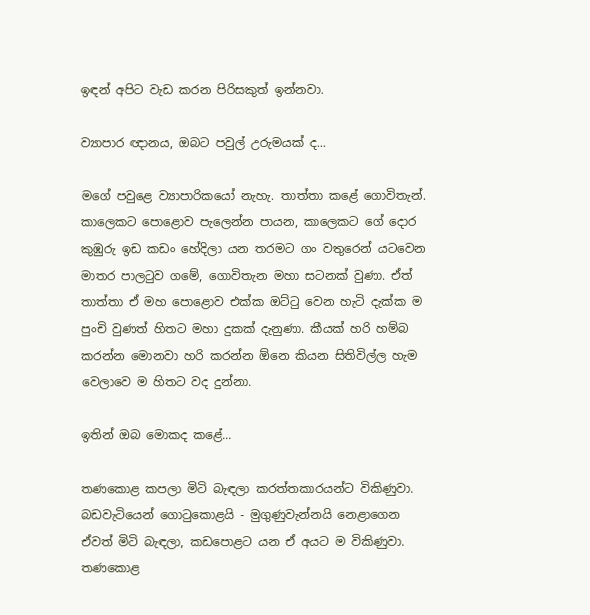ඉඳන් අපිට වැඩ කරන පිරිසකුත් ඉන්නවා.

ව්‍යාපාර ඥානය, ඔබට පවුල් උරුමයක් ද...

මගේ පවුළෙ ව්‍යාපාරිකයෝ නැහැ. තාත්තා කළේ ගොවිතැන්. කාලෙකට පොළොව පැලෙන්න පායන, කාලෙකට ගේ දොර කුඹුරු ඉඩ කඩං හේදිලා යන තරමට ගං වතුරෙන් යටවෙන මාතර පාලටුව ගමේ, ගොවිතැන මහා සටනක් වුණා. ඒත් තාත්තා ඒ මහ පොළොව එක්ක ඔට්ටු වෙන හැටි දැක්ක ම පුංචි වුණත් හිතට මහා දුකක් දැනුණා. කීයක් හරි හම්බ කරන්න මොනවා හරි කරන්න ඕනෙ කියන සිතිවිල්ල හැම වෙලාවෙ ම හිතට වද දුන්නා.

ඉතින් ඔබ මොකද කළේ...

තණකොළ කපලා මිටි බැඳලා කරත්තකාරයන්ට විකිණුවා. බඩවැටියෙන් ගොටුකොළයි - මුගුණුවැන්නයි නෙළාගෙන ඒවත් මිටි බැඳලා, කඩපොළට යන ඒ අයට ම විකිණුවා. තණකොළ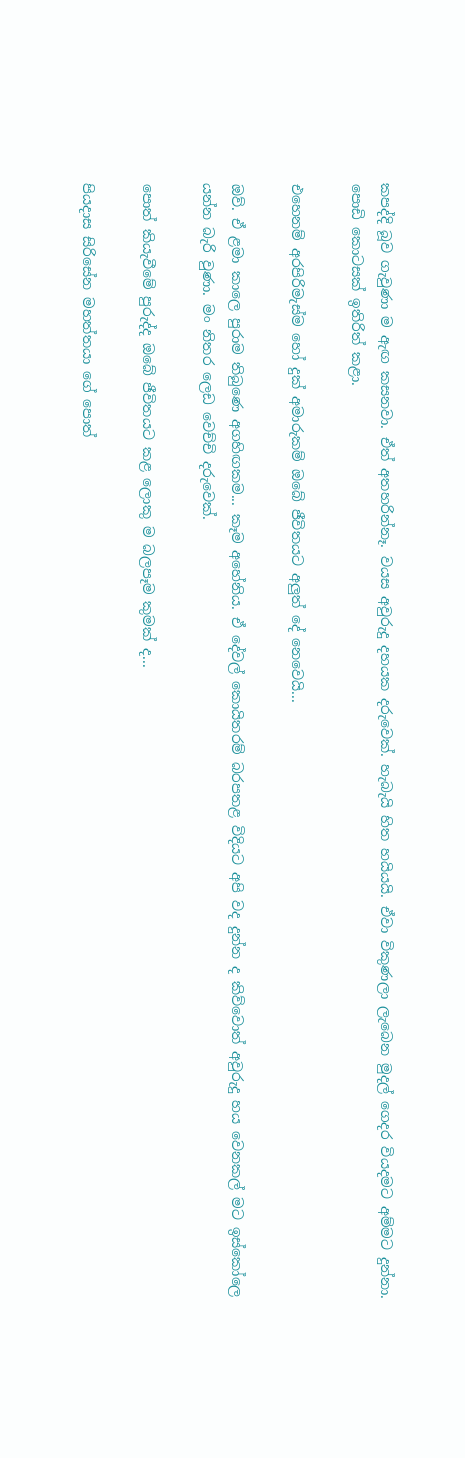කපද්දි බූව ගැවුණා ම ඇඟ කසනවා. ඒත් අතහරින්නෑ. වයස අවුරුදු දහයක දරුවෙක්. හැබැයි හිත හයියයි. ඒවා විකුණලා ලැබෙන මුදල් ගෙදර වියදමට අම්මට දුන්නා. පොඩි කොටසක් ඉතිරිත් කළා.

එහෙනම් අරපිරිමැස්ම හෝ දුක් අමාරුකම් ඔබේ ජීවිතයට අලුත් දේ නෙවෙයි...

ඔව්. ඒ ළමා කාලෙ පුරාම තිබුණෙ අගහිඟකම... කෑම අහේනිය. ඒ දේවල් කොයිතරම් බරපතළ විදියට අපි වද දුන්න ද කිව්වොත් අවුරුදු හය වෙනකල් මට ඉස්කෝලෙ යන්න බැරි වුණා. මං නිතර ලෙඩ වෙච්චි දරුවෙක්.

පොත් කියැවීමේ පුරුද්ද ඔබේ ජීවිතයට කළ ලොකු ම බලපෑම කුමක් ද...

පියදාස සිරිසේන මහත්තයා ගේ පොත්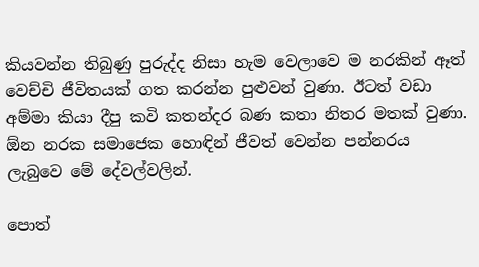කියවන්න තිබුණු පුරුද්ද නිසා හැම වෙලාවෙ ම නරකින් ඈත් වෙච්චි ජීවිතයක් ගත කරන්න පුළුවන් වුණා. ඊටත් වඩා අම්මා කියා දීපු කවි කතන්දර බණ කතා නිතර මතක් වුණා. ඕන නරක සමාජෙක හොඳින් ජීවත් වෙන්න පන්නරය ලැබුවෙ මේ දේවල්වලින්.

පොත්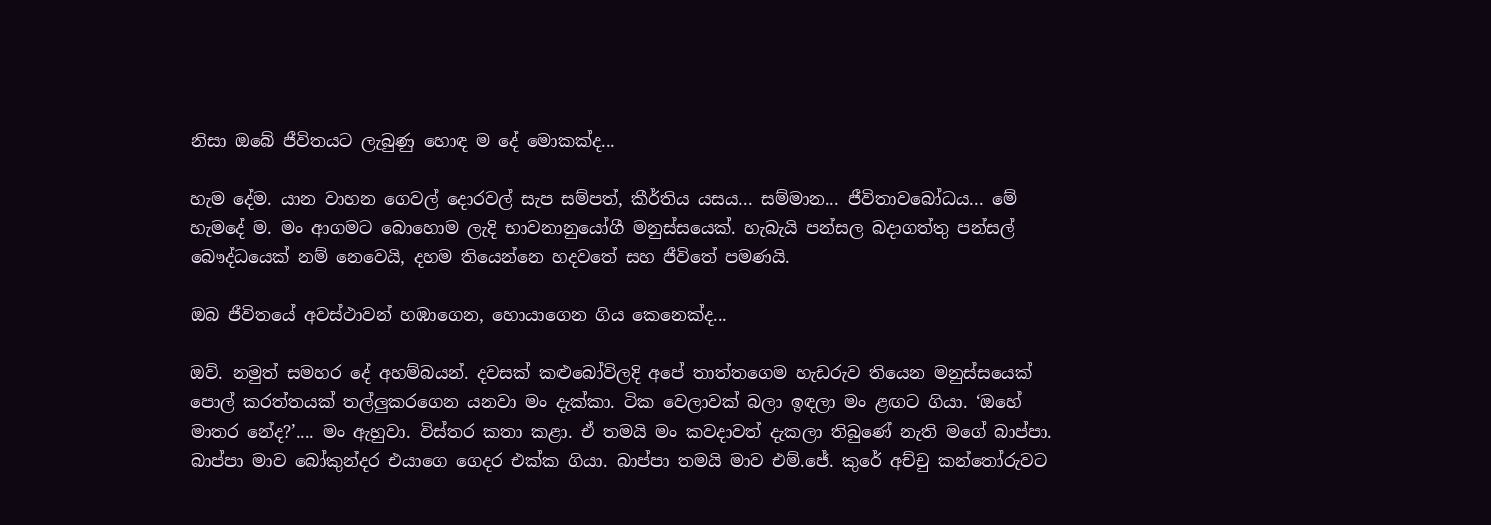නිසා ඔබේ ජීවිතයට ලැබුණු හොඳ ම දේ මොකක්ද...

හැම දේම. යාන වාහන ගෙවල් දොරවල් සැප සම්පත්, කීර්තිය යසය... සම්මාන... ජීවිතාවබෝධය... මේ හැමදේ ම. මං ආගමට බොහොම ලැදි භාවනානුයෝගී මනුස්සයෙක්. හැබැයි පන්සල බදාගත්තු පන්සල් බෞද්ධයෙක් නම් නෙවෙයි, දහම තියෙන්නෙ හදවතේ සහ ජීවිතේ පමණයි.

ඔබ ජීවිතයේ අවස්ථාවන් හඹාගෙන, හොය‍ාගෙන ගිය කෙනෙක්ද...

ඔව්. නමුත් සමහර දේ අහම්බයන්. දවසක් කළුබෝවිලදි අපේ තාත්තගෙම හැඩරුව තියෙන මනුස්සයෙක් පොල් කරත්තයක් තල්ලුකරගෙන යනවා මං දැක්කා. ටික වෙලාවක් බලා ඉඳලා මං ළඟට ගියා. ‘ඔහේ මාතර නේද?’.... මං ඇහුවා. විස්තර කතා කළා. ඒ තමයි මං කවදාවත් දැකලා තිබුණේ නැති මගේ බාප්පා. බාප්පා මාව බෝකුන්දර එයාගෙ ගෙදර එක්ක ගියා. බාප්පා තමයි මාව එම්.ජේ. කුරේ අච්චු කන්තෝරුවට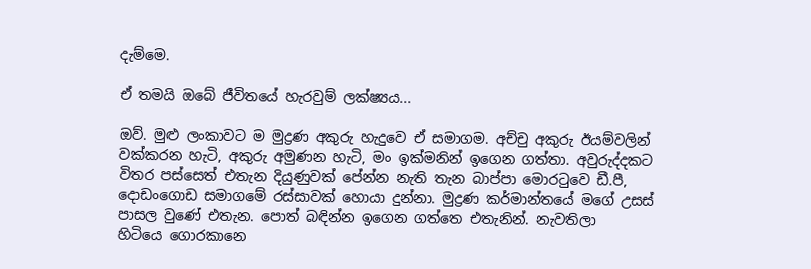දැම්මෙ.

ඒ තමයි ඔබේ ජීවිතයේ හැරවුම් ලක්ෂ්‍යය...

ඔව්. මුළු ලංකාවට ම මුද්‍රණ අකුරු හැදුවෙ ඒ සමාගම. අච්චු අකුරු ඊයම්වලින් වක්කරන හැටි, අකුරු අමුණන හැටි, මං ඉක්මනින් ඉගෙන ගත්තා. අවුරුද්දකට විතර පස්සෙත් එතැන දියුණුවක් පේන්න නැති තැන බාප්පා මොරටුවෙ ඩී.පී, දොඩංගොඩ සමාගමේ රස්සාවක් හොයා දුන්නා. මුද්‍රණ කර්මාන්තයේ මගේ උසස් පාසල වුණේ එතැන. පොත් බඳින්න ඉගෙන ගත්තෙ එතැනින්. නැවතිලා හිටියෙ ‍ගොරකානෙ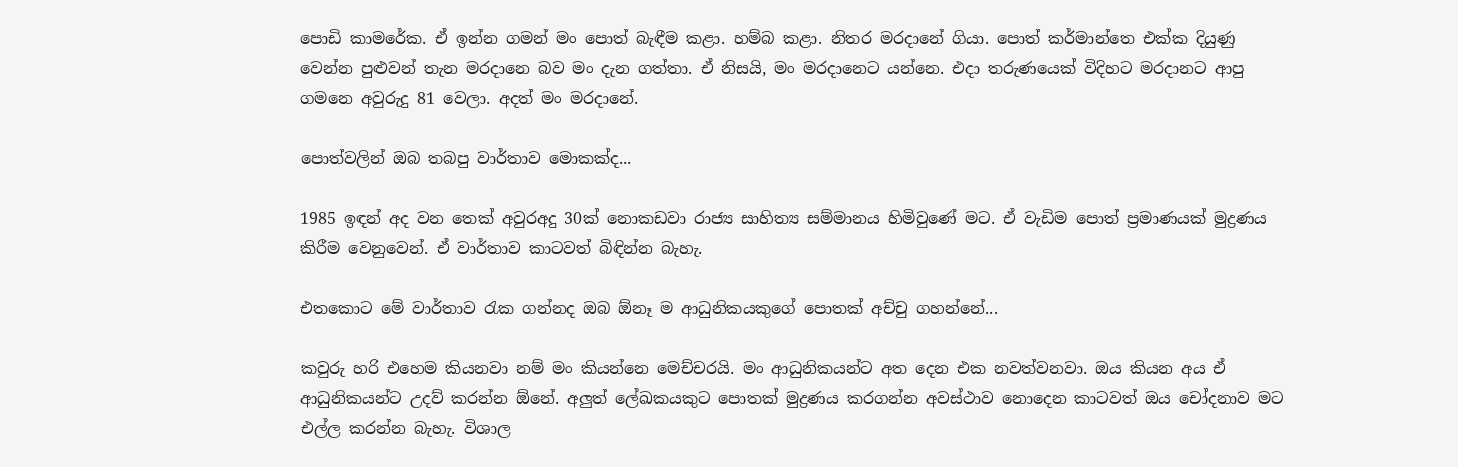පොඩි කාමරේක. ඒ ඉන්න ගමන් මං පොත් බැඳීම කළා. හම්බ කළා. නිතර මරදානේ ගියා. පොත් කර්මාන්තෙ එක්ක දියුණු වෙන්න පුළුවන් තැන මරදානෙ බව මං දැන ගත්තා. ඒ නිසයි, මං මරදානෙට යන්නෙ. එදා තරුණයෙක් විදිහට මරදානට ආපු ගමනෙ අවුරුදු 81 වෙලා. අදත් මං මරදානේ.

පොත්වලින් ඔබ තබපු වාර්තාව මොකක්ද...

1985 ඉඳන් අද වන තෙක් අවුරඅදු 30ක් නොකඩවා රාජ්‍ය සාහිත්‍ය සම්මා‍නය හිමිවුණේ මට. ඒ වැඩිම පොත් ප්‍රමාණයක් මුද්‍රණය කිරීම වෙනුවෙන්. ඒ වාර්තාව කාටවත් බිඳින්න බැහැ.

එතකොට මේ වාර්තාව රැක ගන්නද ඔබ ඕනෑ ම ආධුනිකයකුගේ පොතක් අච්චු ගහන්නේ...

කවුරු හරි එහෙම කියනවා නම් මං කියන්නෙ මෙච්චරයි. මං ආධුනිකයන්ට අත දෙන එක නවත්වනවා. ඔය කියන අය ඒ ආධුනිකයන්ට උදව් කරන්න ඕනේ. අලුත් ලේඛකයකුට පොතක් මුද්‍රණය කරගන්න අවස්ථාව නොදෙන කාටවත් ඔය චෝදනාව මට එල්ල කරන්න බැහැ. විශාල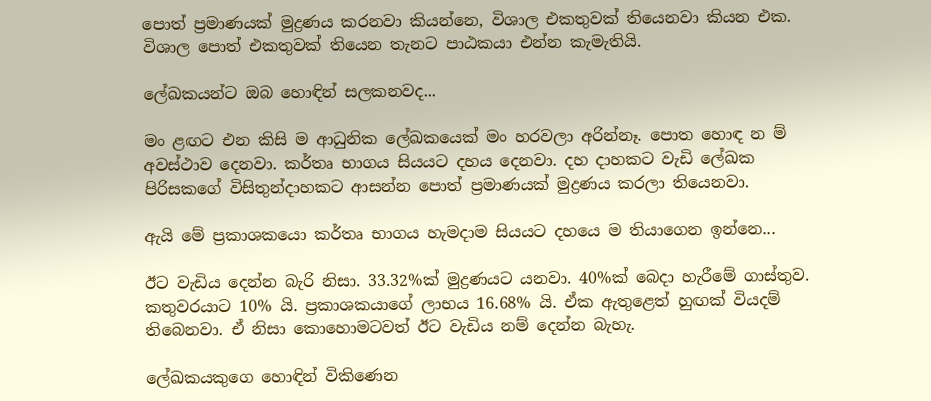පොත් ප්‍රමාණයක් මුද්‍රණය කරනවා කියන්නෙ, විශාල එකතුවක් තියෙනවා කියන එක. විශාල පොත් එකතුවක් තියෙන තැනට පාඨකයා එන්න කැමැතියි.

ලේඛකයන්ට ඔබ හොඳින් සලකනවද...

මං ළඟට එන කිසි ම ආධුනික ලේඛකයෙක් මං හරවලා අරින්නෑ. පොත හොඳ න ම් අවස්ථාව දෙනවා. කර්තෘ භාගය සියයට දහය දෙනවා. දහ දාහකට වැඩි ලේඛක පිරිසකගේ විසිතුන්දාහකට ආසන්න පොත් ප්‍රමාණයක් මුද්‍රණය කරලා තියෙනවා.

ඇයි මේ ප්‍රකාශකයො කර්තෘ භාගය හැමදාම සියයට දහයෙ ම තියාගෙන ඉන්නෙ...

ඊට වැඩිය දෙන්න බැරි නිසා. 33.32%ක් මුද්‍රණයට යනවා. 40%ක් බෙදා හැරීමේ ගාස්තුව. කතුවරයාට 10% යි. ප්‍රකාශකයාගේ ලාභය 16.68% යි. ඒක ඇතුළෙත් හුඟක් වියදම් තිබෙනවා. ඒ නිසා කොහොමටවත් ඊට වැඩිය නම් දෙන්න බැහැ.

ලේඛකයකුගෙ හොඳින් විකිණෙන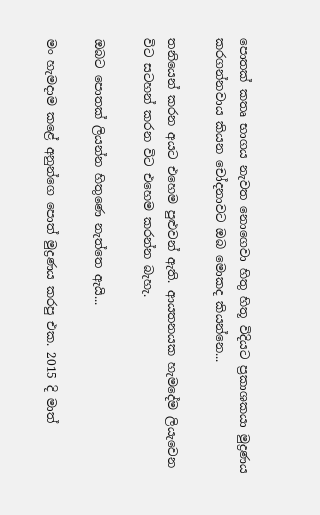පොතක් කතෘ භාගය නැවත නොගෙවා හිතු හිතූ විදියට ප්‍රකාශකයා මුද්‍රණය කරගන්නවාය කියන චෝදනාවට ඔබ මොකද කියන්නෙ...

තනියෙන් කරන අයට එහෙම පුළුවන් ඇති. ආයතනයක හැමදේම ලියැවෙන විට සටහන් කරන විට එහෙම කරන්න බැහැ.

ඔබට පොතක් ලියන්න හිතුණෙ නැත්තෙ ඇයි...

මං හැමදාම කළේ අනුන්ගෙ පොත් මුද්‍රණය කරපු එක. 2015 දි මාත්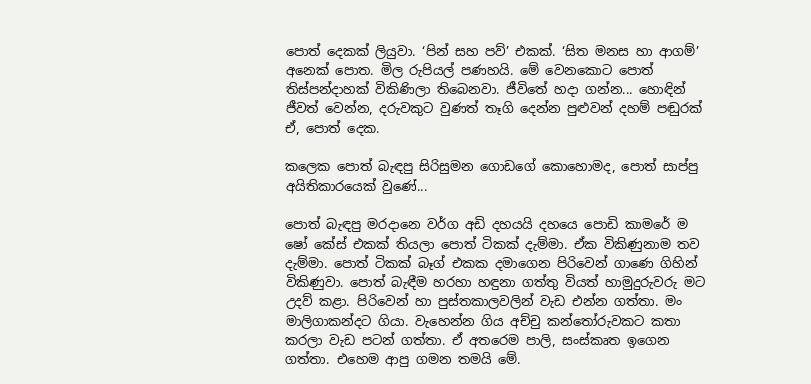පොත් දෙකක් ලියුවා. ‘පින් සහ පව්’ එකක්. ‘සිත මනස හා ආගම්’ අනෙක් පොත. මිල රුපියල් පණහයි. මේ වෙනකොට පොත් තිස්පන්දාහක් විකිණිලා තිබෙනවා. ජීවිතේ හදා ගන්න... හොඳින් ජීවත් වෙන්න, දරුවකුට වුණත් තෑගි දෙන්න පුළුවන් දහම් පඬුරක් ඒ, පොත් දෙක.

කලෙක පොත් බැඳපු සිරිසුමන ගොඩගේ කොහොමද, පොත් සාප්පු අයිතිකාරයෙක් වුණේ...

පොත් බැඳපු මරදානෙ වර්ග අඩි දහයයි දහයෙ පොඩි කාම‍රේ ම ෂෝ කේස් එකක් තියලා පොත් ටිකක් දැම්මා. ඒක විකිණුනාම තව දැම්මා. පොත් ටිකක් බෑග් එකක දමාගෙන පිරිවෙන් ගාණෙ ගිහින් විකිණුවා. පොත් බැඳීම හරහා හඳුනා ගත්තු වියත් හාමුදුරුවරු මට උදව් කළා. පිරිවෙන් හා පුස්තකාලවලින් වැඩ එන්න ගත්තා. මං මාලිගාකන්දට ගියා. වැහෙන්න ගිය අච්චු කන්තෝරුවකට කතා කරලා වැඩ පටන් ගත්තා. ඒ අතරෙම පාලි, සංස්කෘත ඉගෙන ගත්තා. එහෙම ආපු ගමන තමයි මේ.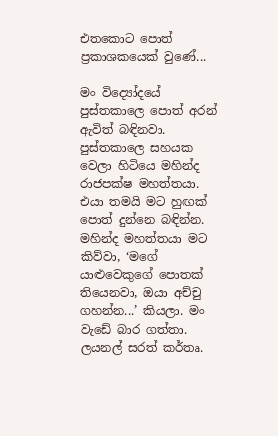එතකොට පොත් ප්‍රකාශකයෙක් වුණේ...

මං විද්‍යෝදයේ පුස්තකාලෙ පොත් අරන් ඇවිත් බඳිනවා. පුස්තකාලෙ සහයක වෙලා හිටියෙ මහින්ද රාජපක්ෂ මහත්තයා. එයා තමයි මට හුඟක් පොත් දුන්නෙ බඳින්න. මහින්ද මහත්තයා මට කිව්වා, ‘මගේ යාළුවෙකුගේ පොතක් තියෙනවා, ඔයා අච්චු ගහන්න...’ කියලා. මං වැඩේ බාර ගත්තා. ලයනල් සරත් කර්තෘ.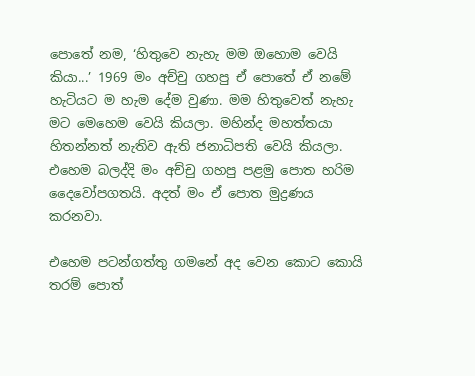පොතේ නම, ‘හිතුවෙ නැහැ මම ඔහොම වෙයි කියා...’ 1969 මං අච්චු ගහපු ඒ පොතේ ඒ නමේ හැටියට ම හැම දේම වුණා. මම හිතුවෙත් නැහැ මට මෙහෙම වෙයි කියලා. මහින්ද මහත්තයා හිතන්නත් නැතිව ඇති ජනාධිපති වෙයි කියලා. එහෙම බලද්දි මං අච්චු ගහපු පළමු පොත හරිම දෛවෝපගතයි. අදත් මං ඒ පොත මුද්‍රණය කරනවා.

එහෙම පටන්ගත්තු ගමනේ අද වෙන කොට කොයි තරම් පොත්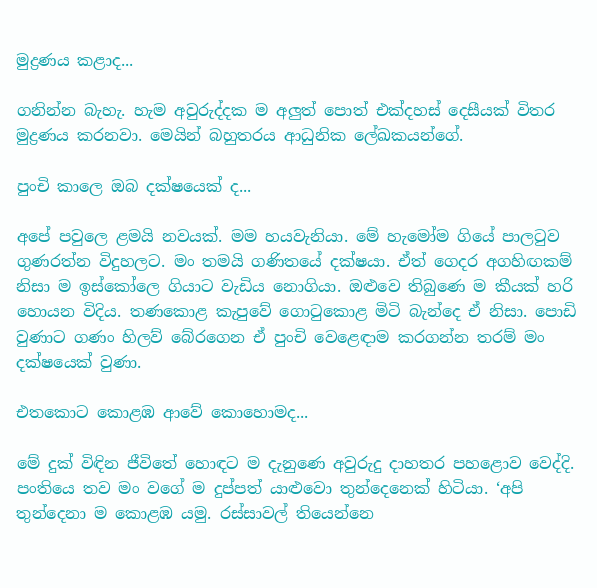මුද්‍රණය කළාද...

ගනින්න බැහැ. හැම අවුරුද්දක ම අලුත් පොත් එක්දහස් දෙසීයක් විතර මුද්‍රණය කරනවා. මෙයින් බහුතරය ආධුනික ලේඛකයන්ගේ.

පුංචි කාලෙ ඔබ දක්ෂයෙක් ද...

අපේ පවුලෙ ළමයි නවයක්. මම හයවැනියා. මේ හැමෝම ගියේ පාලටුව ගුණරත්න විදුහලට. මං තමයි ගණිතයේ දක්ෂයා. ඒත් ගෙදර අගහිඟකම් නිසා ම ඉස්කෝලෙ ගියාට වැඩිය නොගියා. ඔළුවෙ තිබුණෙ ම කීයක් හරි හොයන විදිය. තණකොළ කැපුවේ ගොටුකොළ මිටි බැන්දෙ ඒ නිසා. පොඩි වුණාට ගණං හිලව් බේරගෙන ඒ පුංචි වෙළෙඳාම කරගන්න තරම් මං දක්ෂයෙක් වුණා.

එතකොට කොළඹ ආවේ කොහොමද...

මේ දුක් විඳින ජීවිතේ හොඳට ම දැනුණෙ අවුරුදු දාහතර පහළොව වෙද්දි. පංතියෙ තව මං වගේ ම දුප්පත් යාළුවො තුන්දෙනෙක් හිටියා. ‘අපි තුන්දෙනා ම කොළඹ යමු. රස්සාවල් තියෙන්නෙ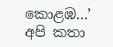කොළඹ...’ අපි කතා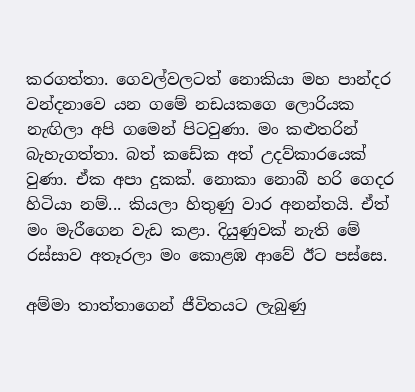කරගත්තා. ගෙවල්වලටත් නොකියා මහ පාන්දර වන්දනාවෙ යන ගමේ නඩයකගෙ ලොරියක නැඟිලා අපි ගමෙන් පිටවුණා. මං කළුතරින් බැහැගත්තා. බත් කඩේක අත් උදව්කාරයෙක් වුණා. ඒක අපා දුකක්. නොකා නොබී හරි ගෙදර හිටියා නම්... කියලා හිතුණු වාර අනන්තයි. ඒත් මං මැරීගෙන වැඩ කළා. දියුණුවක් නැති මේ රස්සාව අතෑරලා මං කොළඹ ආවේ ඊට පස්සෙ.

අම්මා තාත්තාගෙන් ජීවිතයට ලැබුණු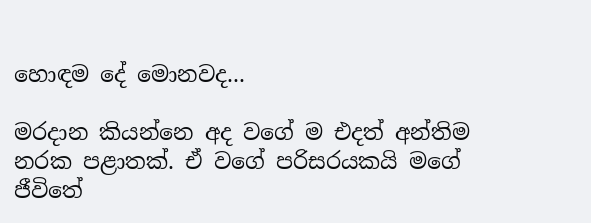හොඳම දේ මොනවද...

මරදාන කියන්නෙ අද වගේ ම එදත් අන්තිම නරක පළාතක්. ඒ වගේ පරිසරයකයි මගේ ජීවිතේ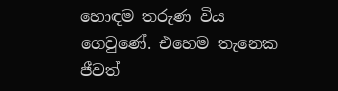හොඳම තරුණ විය ගෙවුණේ. එහෙම තැනෙක ජීවත්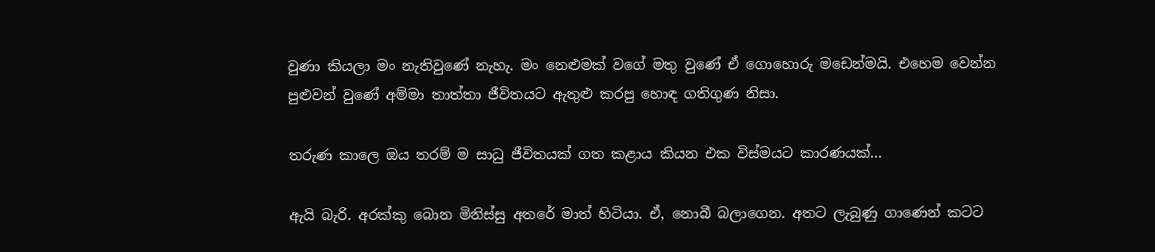වුණා කියලා මං නැතිවුණේ නැහැ. මං නෙළුමක් වගේ මතු වුණේ ඒ ගොහොරු මඩෙන්මයි. එහෙම වෙන්න පුළුවන් වු‍ණේ අම්මා තාත්තා ජීවිතයට ඇතුළු කරපු හොඳ ගතිගුණ නිසා.

තරුණ කාලෙ ඔය තරම් ම සාධු ජීවිතයක් ගත කළාය කියන එක විස්මයට කාරණයක්...

ඇයි බැරි. අරක්කු බොන මිනිස්සු අතරේ මාත් හිටියා. ඒ, නොබී බලාගෙන. අතට ලැබුණු ගාණෙන් කටට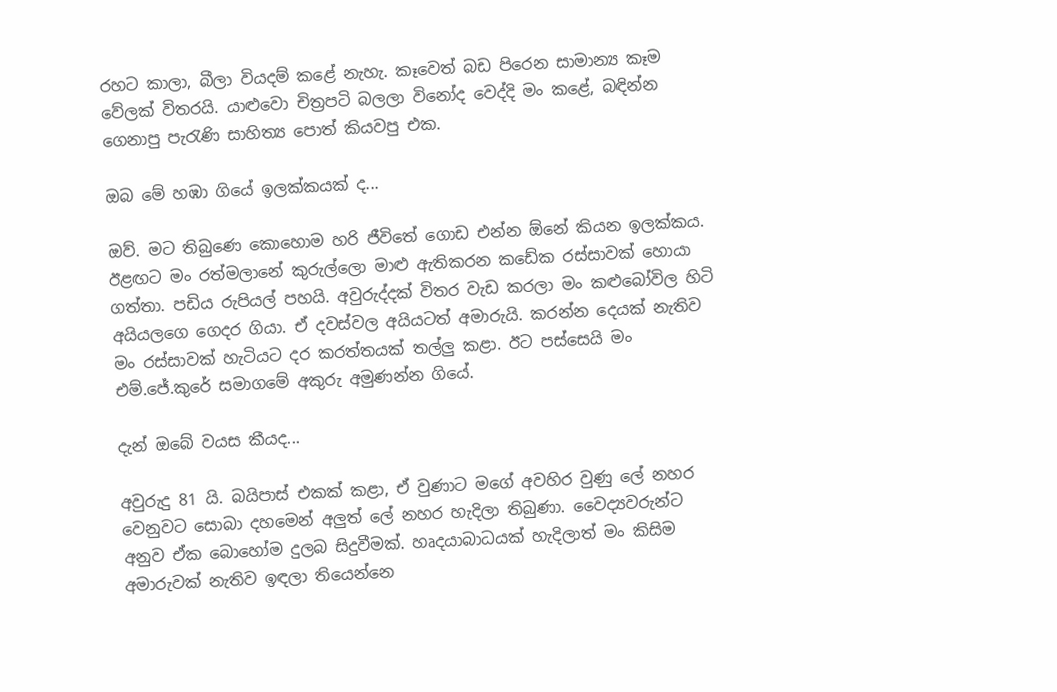රහට කාලා, බීලා වියදම් කළේ නැහැ. කෑවෙත් බඩ පිරෙන සාමාන්‍ය කෑම වේලක් විතරයි. යාළුවො චිත්‍රපටි බලලා විනෝද වෙද්දි මං කළේ, බඳින්න ගෙනාපු පැරැණි සාහිත්‍ය පොත් කියවපු එක.

ඔබ මේ හඹා ගියේ ඉලක්කයක් ද...

ඔව්. මට තිබුණෙ කොහොම හරි ජීවිතේ ගොඩ එන්න ඕනේ කියන ඉලක්කය. ඊළඟට මං රත්මලානේ කුරුල්ලො මාළු ඇතිකරන කඩේක රස්සාවක් හොයා ගත්තා. පඩිය රුපියල් පහයි. අවුරුද්දක් විතර වැඩ කරලා මං කළුබෝවිල හිටි අයියලගෙ ගෙදර ගියා. ඒ දවස්වල අයියටත් අමාරුයි. කරන්න දෙයක් නැතිව මං රස්සාවක් හැටියට දර කරත්තයක් තල්ලු කළා. ඊට පස්සෙයි මං එම්.ජේ.කුරේ සමාගමේ අකුරු අමුණන්න ගියේ.

දැන් ඔබේ වයස කීයද...

අවුරුදු 81 යි. බයිපාස් එකක් කළා, ඒ වුණාට මගේ අවහිර වුණු ලේ නහර වෙනුවට සොබා දහමෙන් අලුත් ලේ නහර හැදිලා තිබුණා. වෛද්‍යවරුන්ට අනුව ඒක බොහෝම දුලබ සිදුවීමක්. හෘදයාබාධයක් හැදිලාත් මං කිසිම අමාරුවක් නැතිව ඉඳලා තියෙන්නෙ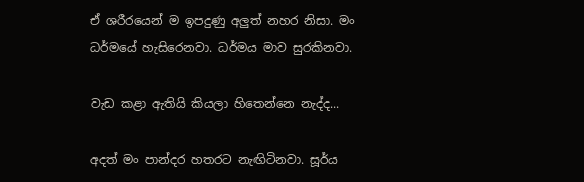ඒ ශරීරයෙන් ම ඉපදුණු අලුත් නහර නිසා. මං ධර්මයේ හැසිරෙනවා. ධර්මය මාව සුරකිනවා.

වැඩ කළා ඇතියි කියලා හිතෙන්නෙ නැද්ද...

අදත් මං පාන්දර හතරට නැඟිටිනවා. සූර්ය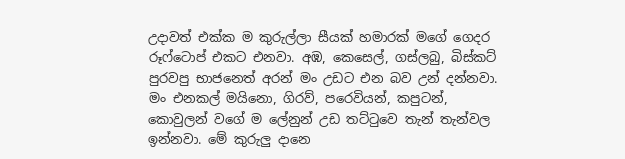උදාවත් එක්ක ම කුරුල්ලා සීයක් හමාරක් මගේ ගෙදර රූෆ්ටොප් එකට එනවා. අඹ, කෙසෙල්, ගස්ලබු, බිස්කට් පුරවපු භාජනෙත් අරන් මං උඩට එන බව උන් දන්නවා. මං එනකල් මයිනො, ගිරව්, පරෙවියන්, කපුටන්, කොවුලන් වගේ ම ලේනුන් උඩ තට්ටුවෙ තැන් තැන්වල ඉන්නවා. මේ කුරුලු දානෙ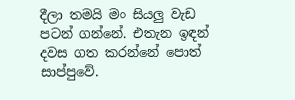දීලා තමයි මං සියලු වැඩ පටන් ගන්නේ. එතැන ඉඳන් දවස ගත කරන්නේ පොත් සාප්පුවේ.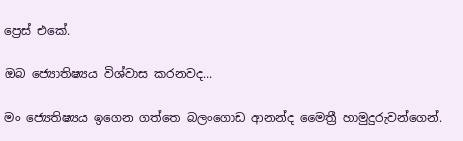ප්‍රෙස් එකේ.

ඔබ ජ්‍යොතිෂ්‍යය විශ්වාස කරනවද...

මං ජ්‍යෙතිෂ්‍යය ඉගෙන ගත්තෙ බලංගොඩ ආනන්ද මෛත්‍රී හාමුදුරුවන්ගෙන්.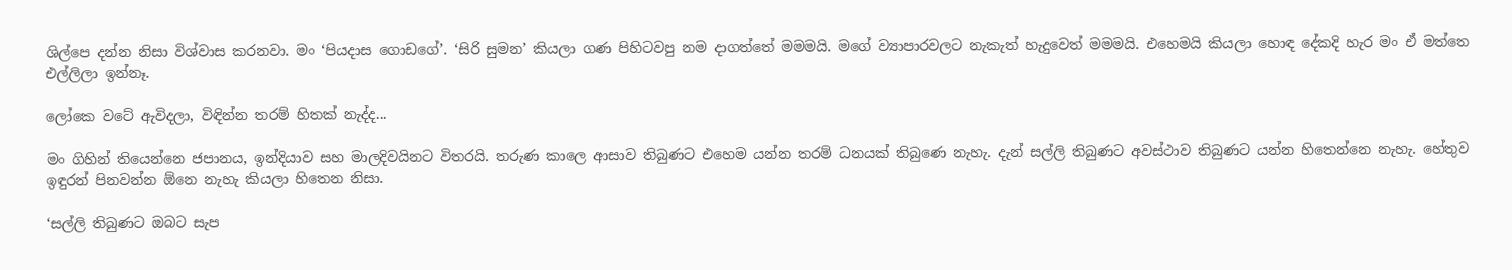ශිල්පෙ දන්න නිසා විශ්වාස කරනවා. මං ‘පියදාස ගොඩගේ’. ‘සිරි සුමන’ කියලා ගණ පිහිටවපු නම දාගත්තේ මමමයි. මගේ ව්‍යාපාරවලට නැකැත් හැදුවෙත් මමමයි. එහෙමයි කියලා හොඳ දේකදි හැර මං ඒ මත්තෙ එල්ලිලා ඉන්නෑ.

ලෝකෙ වටේ ඇවිදලා, විඳින්න තරම් හිතක් නැද්ද...

මං ගිහින් තියෙන්නෙ ජපානය, ඉන්දියාව සහ මාලදිවයිනට විතරයි. තරුණ කාලෙ ආසාව තිබුණට එහෙම යන්න තරම් ධනයක් තිබුණෙ නැහැ. දැන් සල්ලි තිබුණට අවස්ථාව තිබුණට යන්න හිතෙන්නෙ නැහැ. හේතුව ඉඳුරන් පිනවන්න ඕනෙ නැහැ කියලා හිතෙන නිසා.

‘සල්ලි තිබුණට ඔබට සැප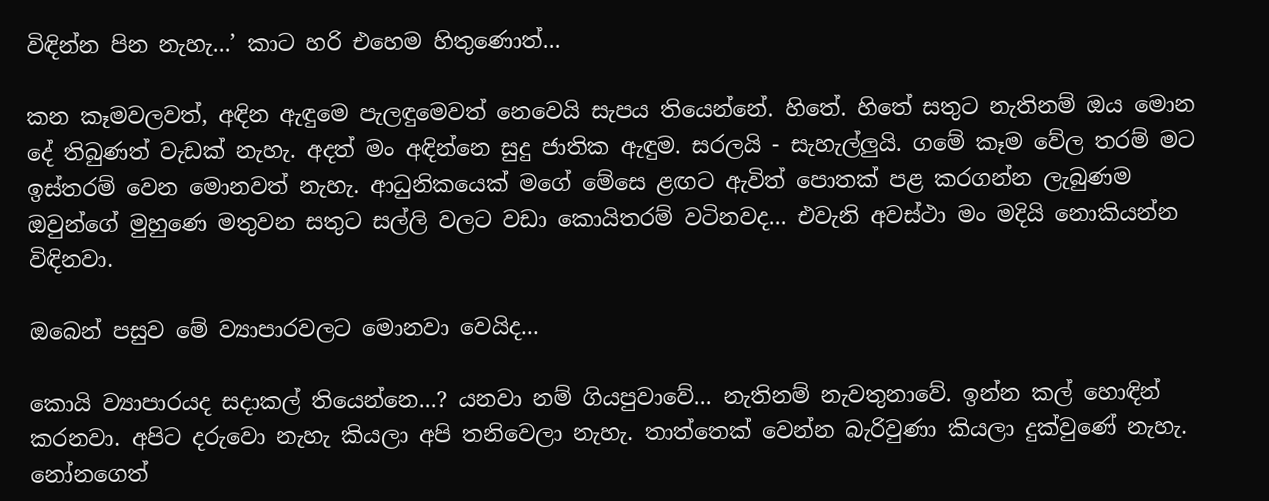විඳින්න පින නැහැ...’ කාට හරි එහෙම හිතුණොත්...

කන කෑමවලවත්, අඳින ඇඳුමෙ පැලඳුමෙවත් නෙවෙයි සැපය තියෙන්නේ. හිතේ. හිතේ සතුට නැතිනම් ඔය මොන දේ තිබුණත් වැඩක් නැහැ. අදත් මං අඳින්නෙ සුදු ජාතික ඇඳුම. සරලයි - සැහැල්ලුයි. ගමේ කෑම වේල තරම් මට ඉස්තරම් වෙන මොනවත් නැහැ. ආධුනිකයෙක් මගේ මේසෙ ළඟට ඇවිත් පොතක් පළ කරගන්න ලැබුණම ඔවුන්ගේ මුහුණෙ මතුවන සතුට සල්ලි වලට වඩා කොයිතරම් වටිනවද... එවැනි අවස්ථා මං මදියි නොකියන්න විඳිනවා.

ඔබෙන් පසුව මේ ව්‍යාපාරවලට මොනවා වෙයිද...

කොයි ව්‍යාපාරයද සදාකල් තියෙන්නෙ...? යනවා නම් ගියපුවාවේ... නැතිනම් නැවතුනාවේ. ඉන්න කල් හොඳින් කරනවා. අපිට දරුවො නැහැ කියලා අපි තනිවෙලා නැහැ. තාත්තෙක් වෙන්න බැරිවුණා කියලා දුක්වුණේ නැහැ. නෝනගෙත්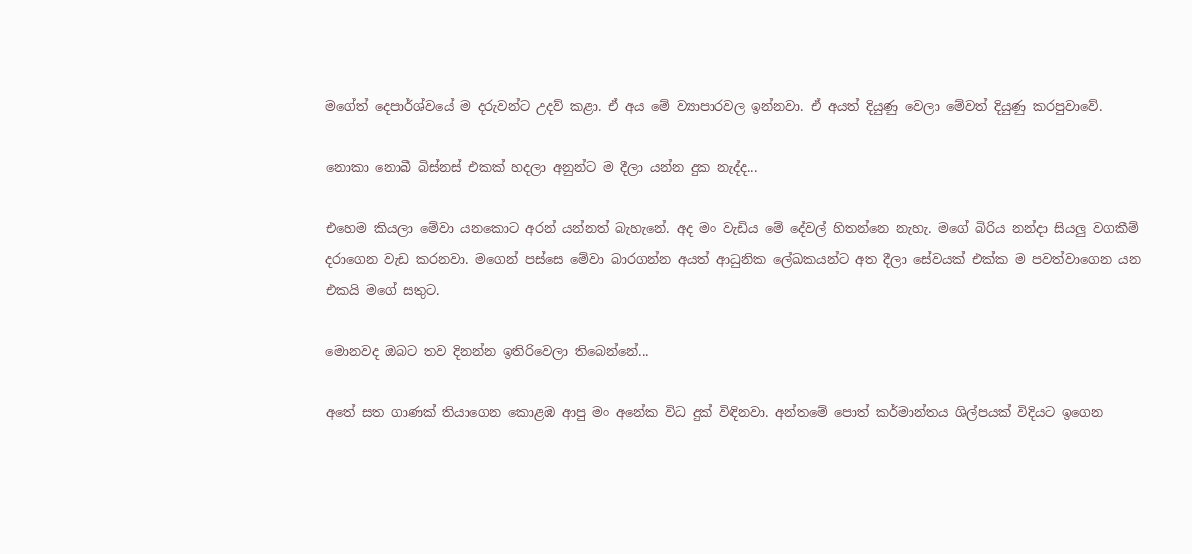මගේත් දෙපාර්ශ්වයේ ම දරුවන්ට උදව් කළා. ඒ අය මේ ව්‍යාපාරවල ඉන්නවා. ඒ අයත් දියුණු වෙලා මේවත් දියුණු කරපුවාවේ.

නොකා නොබී බිස්නස් එකක් හදලා අනුන්ට ම දීලා යන්න දුක නැද්ද...

එහෙම කියලා මේවා යනකොට අරන් යන්නත් බැහැනේ. අද මං වැඩිය මේ දේවල් හිතන්නෙ නැහැ. මගේ බිරිය නන්දා සියලු වගකීම් දරාගෙන වැඩ කරනවා. මගෙන් පස්සෙ මේවා බාරගන්න අයත් ආධුනික ලේඛකයන්ට අත දීලා සේවයක් එක්ක ම පවත්වාගෙන යන එකයි මගේ සතුට.

මොනවද ඔබට තව දිනන්න ඉතිරිවෙලා තිබෙන්නේ...

අතේ සත ගාණක් තියාගෙන කොළඹ ආපු මං අනේක විධ දුක් විඳිනවා. අන්තමේ පොත් කර්මාන්තය ශිල්පයක් විදියට ඉගෙන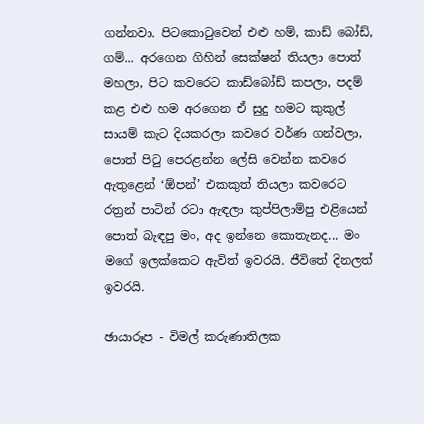ගන්නවා. පිටකොටුවෙන් එළු හම්, කාඩ් බෝඩ්, ගම්... අරගෙන ගිහින් සෙක්ෂන් තියලා පොත් මහලා, පිට කවරෙට කාඩ්බෝඩ් කපලා, පදම් කළ එළු හම අරගෙන ඒ සුදු හමට කුකුල් සායම් කැට දියකරලා කවරෙ වර්ණ ගන්වලා, පොත් පිටු පෙරළන්න ලේසි වෙන්න කවරෙ ඇතුළෙන් ‘ඕපන්’ එකකුත් තියලා කවරෙට රත්‍රන් පාටින් රටා ඇඳලා කුප්පිලාම්පු එළියෙන් පොත් බැඳපු මං, අද ඉන්නෙ කොතැනද... මං මගේ ඉලක්කෙට ඇවිත් ඉවරයි. ජීවිතේ දිනලත් ඉවරයි.

ඡායාරූප - විමල් කරුණාතිලක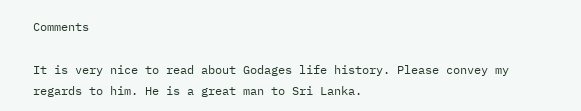Comments

It is very nice to read about Godages life history. Please convey my regards to him. He is a great man to Sri Lanka.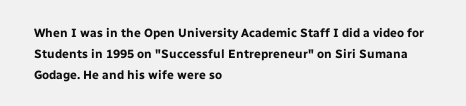When I was in the Open University Academic Staff I did a video for Students in 1995 on "Successful Entrepreneur" on Siri Sumana Godage. He and his wife were so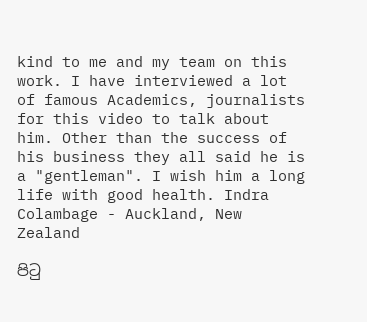kind to me and my team on this work. I have interviewed a lot of famous Academics, journalists for this video to talk about him. Other than the success of his business they all said he is a "gentleman". I wish him a long life with good health. Indra Colambage - Auckland, New Zealand

පිටු